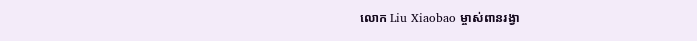លោក Liu Xiaobao ម្ចាស់ពានរង្វា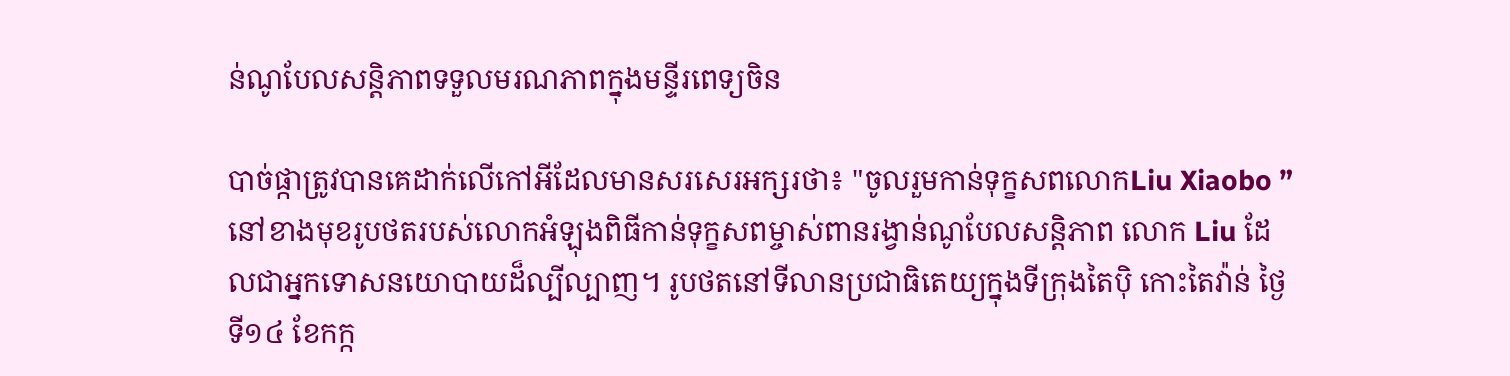ន់ណូបែលសន្តិភាពទទួលមរណភាពក្នុងមន្ទីរពេទ្យចិន

បាច់ផ្កាត្រូវបានគេដាក់លើកៅអីដែលមានសរសេរអក្សរថា៖ "ចូលរួមកាន់ទុក្ខសពលោកLiu Xiaobo ” នៅខាងមុខរូបថតរបស់លោកអំឡុងពិធីកាន់ទុក្ខសពម្ចាស់ពានរង្វាន់ណូបែលសន្តិភាព លោក Liu ដែលជាអ្នកទោសនយោបាយដ៏ល្បីល្បាញ។ រូបថតនៅទីលានប្រជាធិតេយ្យក្នុងទីក្រុងតៃប៉ិ កោះតៃវ៉ាន់ ថ្ងៃទី១៤ ខែកក្ក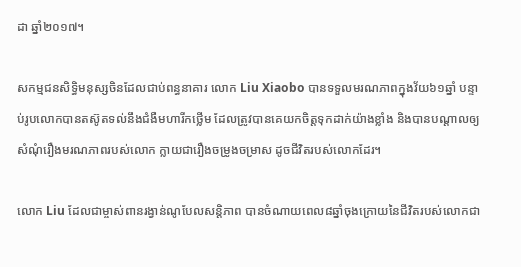ដា ឆ្នាំ២០១៧។

សកម្មជនសិទ្ធិមនុស្សចិនដែលជាប់ពន្ធនាគារ លោក Liu Xiaobo បានទទួលមរណភាពក្នុងវ័យ៦១ឆ្នាំ បន្ទាប់រូបលោកបានតស៊ូតទល់នឹងជំងឺមហារីកថ្លើម ដែលត្រូវបានគេយកចិត្តទុកដាក់យ៉ាងខ្លាំង និងបានបណ្តាលឲ្យសំណុំរឿងមរណភាពរបស់លោក ក្លាយជារឿងចម្រូងចម្រាស ដូចជីវិតរបស់លោកដែរ។

លោក Liu ដែលជាម្ចាស់ពានរង្វាន់ណូបែលសន្តិភាព បានចំណាយពេល៨ឆ្នាំចុងក្រោយនៃជីវិតរបស់លោកជា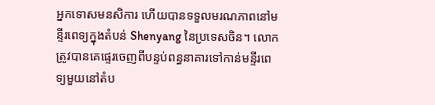អ្នកទោសមនសិការ ហើយបានទទួលមរណភាពនៅមន្ទីរពេទ្យក្នុងតំបន់ Shenyang នៃប្រទេសចិន។ លោកត្រូវបានគេផ្ទេរចេញពីបន្ទប់ពន្ធនាគារទៅកាន់មន្ទីរពេទ្យមួយនៅតំប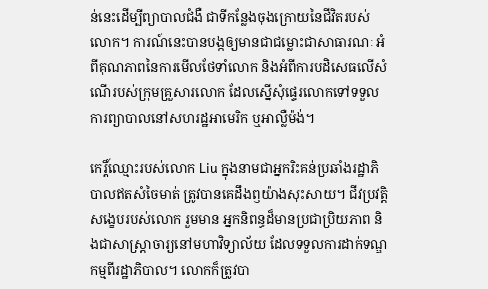ន់នេះដើម្បីព្យាបាលជំងឺ ជាទីកន្លែងចុងក្រោយនៃជីវិតរបស់លោក។ ការណ៍នេះបានបង្កឲ្យមានជាជម្លោះជាសាធារណៈ អំពីគុណភាពនៃការមើលថែទាំលោក និងអំពីការបដិសេធលើសំណើរបស់ក្រុមគ្រួសារលោក ដែលស្នើសុំផ្ទេរលោកទៅទទួលការព្យាបាលនៅសហរដ្ឋអាមេរិក ឬអាល្លឺម៉ង់។

កេរ្តិ៍ឈ្មោះរបស់លោក Liu ក្នុងនាមជាអ្នករិះគន់ប្រឆាំងរដ្ឋាភិបាលឥតសំចៃមាត់ ត្រូវបានគេដឹងឭយ៉ាងសុះសាយ។ ជីវប្រវត្តិសង្ខេបរបស់លោក រួមមាន អ្នកនិពន្ធដ៏មានប្រជាប្រិយភាព និងជាសាស្រ្តាចារ្យនៅមហាវិទ្យាល័យ ដែលទទួលការដាក់ទណ្ឌកម្មពីរដ្ឋាភិបាល។ លោកក៏ត្រូវបា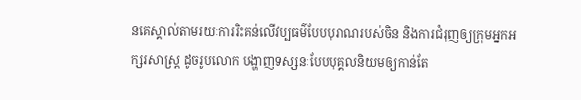នគេស្គាល់តាមរយៈការរិះគន់លើវប្បធម៌បែបបុរាណរបស់ចិន និងការជំរុញឲ្យក្រុមអ្នកអក្សរសាស្រ្ត ដូចរូបលោក បង្ហាញទស្សនៈបែបបុគ្គលនិយមឲ្យកាន់តែ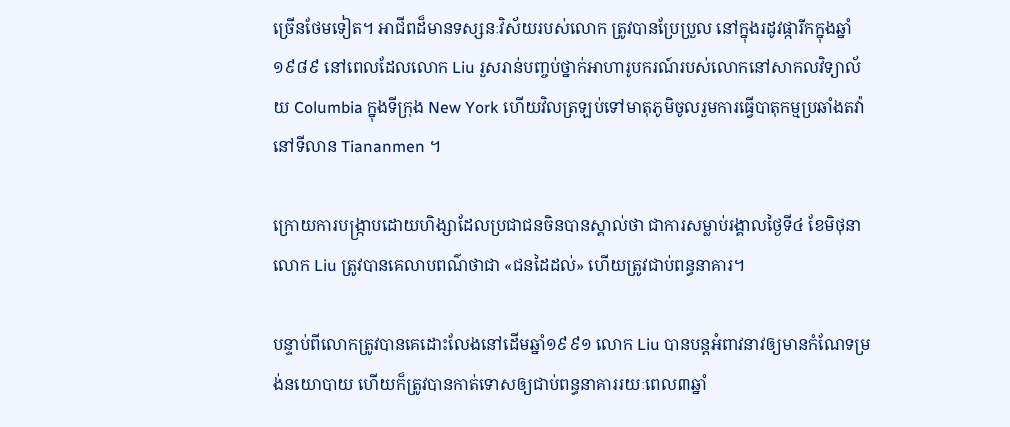ច្រើនថែមទៀត។ អាជីពដ៏មានទស្សនៈវិស័យរបស់លោក ត្រូវបានប្រែប្រួល នៅក្នុងរដូវផ្ការីកក្នុងឆ្នាំ១៩៨៩ នៅពេលដែលលោក Liu រួសរាន់បញ្ចប់ថ្នាក់អាហារូបករណ៍របស់លោកនៅសាកលវិទ្យាល័យ Columbia ក្នុងទីក្រុង New York ហើយវិលត្រឡប់ទៅមាតុភូមិចូលរួមការធ្វើបាតុកម្មប្រឆាំងតវ៉ានៅទីលាន Tiananmen ។

ក្រោយការបង្ក្រាបដោយហិង្សាដែលប្រជាជនចិនបានស្គាល់ថា ជាការសម្លាប់រង្គាលថ្ងៃទី៤ ខែមិថុនា លោក Liu ត្រូវបានគេលាបពណ៌ថាជា «ជនដៃដល់‍» ហើយត្រូវជាប់ពន្ធនាគារ។

បន្ទាប់ពីលោកត្រូវបានគេដោះលែងនៅដើមឆ្នាំ១៩៩១ លោក Liu បានបន្តអំពាវនាវឲ្យមានកំណែទម្រង់នយោបាយ ហើយក៏ត្រូវបានកាត់ទោសឲ្យជាប់ពន្ធនាគាររយៈពេល៣ឆ្នាំ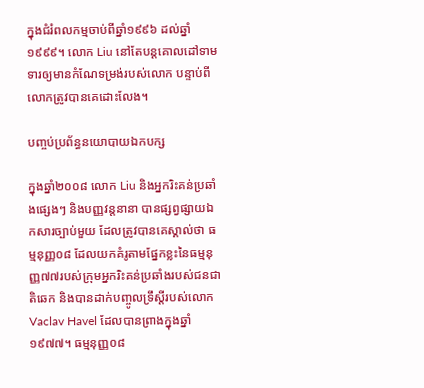ក្នុងជំរំពលកម្មចាប់ពីឆ្នាំ១៩៩៦ ដល់ឆ្នាំ១៩៩៩។ លោក Liu នៅតែបន្តគោលដៅទាមទារឲ្យមានកំណែទម្រង់របស់លោក បន្ទាប់ពីលោកត្រូវបានគេដោះលែង។

បញ្ចប់ប្រព័ន្ធនយោបាយឯកបក្ស

ក្នុងឆ្នាំ២០០៨ លោក Liu និងអ្នករិះគន់ប្រឆាំងផ្សេងៗ និងបញ្ញវន្តនានា បានផ្សព្វផ្សាយឯកសារច្បាប់មួយ ដែលត្រូវបានគេស្គាល់ថា ធម្មនុញ្ញ០៨ ដែលយកគំរូតាមផ្នែកខ្លះនៃធម្មនុញ្ញ៧៧របស់ក្រុមអ្នករិះគន់ប្រឆាំងរបស់ជនជាតិឆេក និងបានដាក់បញ្ចូលទ្រឹស្តីរបស់លោក Vaclav Havel ដែលបានព្រាងក្នុងឆ្នាំ១៩៧៧។ ធម្មនុញ្ញ០៨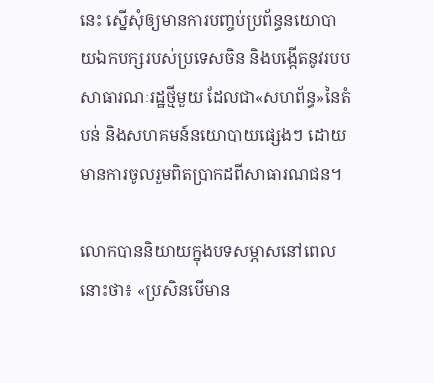នេះ ស្នើសុំឲ្យមានការបញ្ចប់ប្រព័ន្ធនយោបាយឯកបក្សរបស់ប្រទេសចិន និងបង្កើតនូវរបបសាធារណៈរដ្ឋថ្មីមួយ ដែលជា«សហព័ន្ធ‍»នៃតំបន់ និងសហគមន៍នយោបាយផ្សេងៗ ដោយមានការចូលរួមពិតប្រាកដពីសាធារណជន។

លោកបាននិយាយក្នុងបទសម្ភាសនៅពេលនោះថា៖ «ប្រសិនបើមាន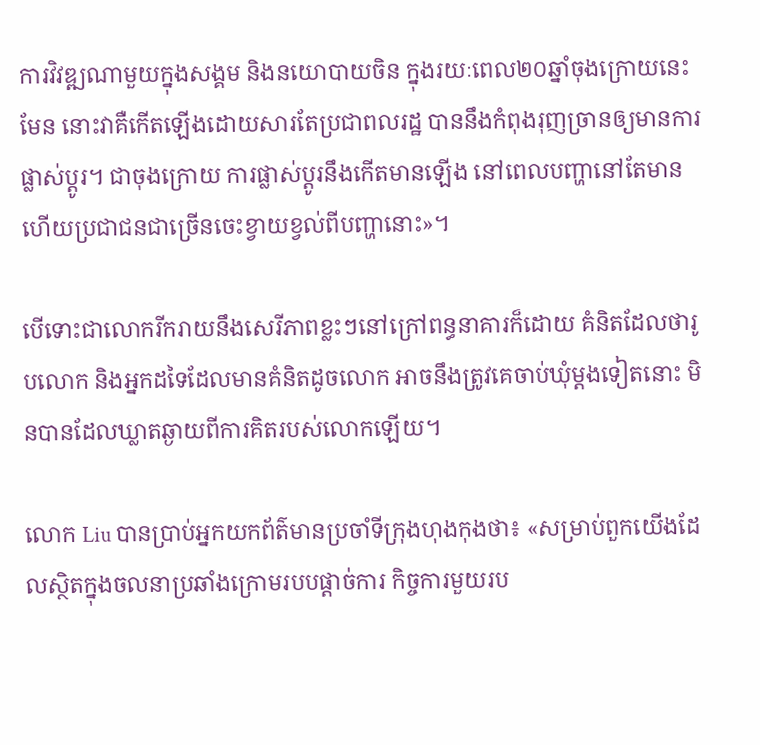ការវិវឌ្ឍណាមួយក្នុងសង្គម និងនយោបាយចិន ក្នុងរយៈពេល២០ឆ្នាំចុងក្រោយនេះមែន នោះវាគឺកើតឡើងដោយសារតែប្រជាពលរដ្ឋ បាននឹងកំពុងរុញច្រានឲ្យមានការផ្លាស់ប្តូរ។ ជាចុងក្រោយ ការផ្លាស់ប្តូរនឹងកើតមានឡើង នៅពេលបញ្ហានៅតែមាន ហើយប្រជាជនជាច្រើនចេះខ្វាយខ្វល់ពីបញ្ហានោះ‍»។

បើទោះជាលោករីករាយនឹងសេរីភាពខ្លះៗនៅក្រៅពន្ធនាគារក៏ដោយ គំនិតដែលថារូបលោក និងអ្នកដទៃដែលមានគំនិតដូចលោក អាចនឹងត្រូវគេចាប់ឃុំម្តងទៀតនោះ មិនបានដែលឃ្លាតឆ្ងាយពីការគិតរបស់លោកឡើយ។

លោក Liu បានប្រាប់អ្នកយកព័ត៌មានប្រចាំទីក្រុងហុងកុងថា៖ «សម្រាប់ពួកយើងដែលស្ថិតក្នុងចលនាប្រឆាំងក្រោមរបបផ្តាច់ការ កិច្ចការមួយរប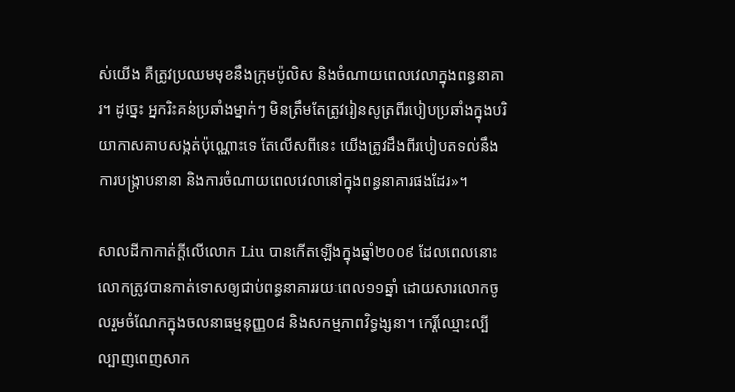ស់យើង គឺត្រូវប្រឈមមុខនឹងក្រុមប៉ូលិស និងចំណាយពេលវេលាក្នុងពន្ធនាគារ។ ដូច្នេះ អ្នករិះគន់ប្រឆាំងម្នាក់ៗ មិនត្រឹមតែត្រូវរៀនសូត្រពីរបៀបប្រឆាំងក្នុងបរិយាកាសគាបសង្កត់ប៉ុណ្ណោះទេ តែលើសពីនេះ យើងត្រូវដឹងពីរបៀបតទល់នឹងការបង្រ្កាបនានា និងការចំណាយពេលវេលានៅក្នុងពន្ធនាគារផងដែរ‍»។

សាលដីកាកាត់ក្តីលើលោក Liu បានកើតឡើងក្នុងឆ្នាំ២០០៩ ដែលពេលនោះលោកត្រូវបានកាត់ទោសឲ្យជាប់ពន្ធនាគាររយៈពេល១១ឆ្នាំ ដោយសារលោកចូលរួមចំណែកក្នុងចលនាធម្មនុញ្ញ០៨ និងសកម្មភាពវិទ្ធង្សនា។ កេរ្តិ៍ឈ្មោះល្បីល្បាញពេញសាក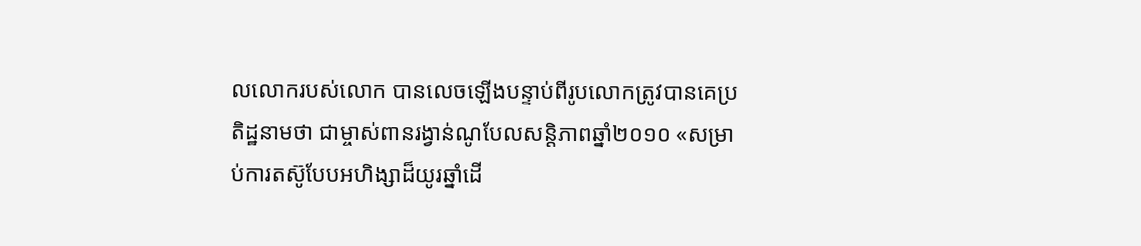លលោករបស់លោក បានលេចឡើងបន្ទាប់ពីរូបលោកត្រូវបានគេប្រតិដ្ឋនាមថា ជាម្ចាស់ពានរង្វាន់ណូបែលសន្តិភាពឆ្នាំ២០១០‍ «សម្រាប់ការតស៊ូបែបអហិង្សាដ៏យូរឆ្នាំដើ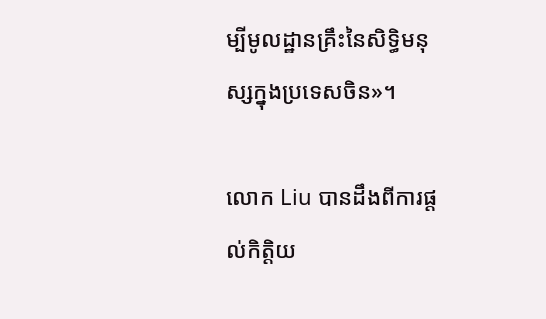ម្បីមូលដ្ឋានគ្រឹះនៃសិទ្ធិមនុស្សក្នុងប្រទេសចិន‍»។

លោក Liu បានដឹងពីការផ្តល់កិត្តិយ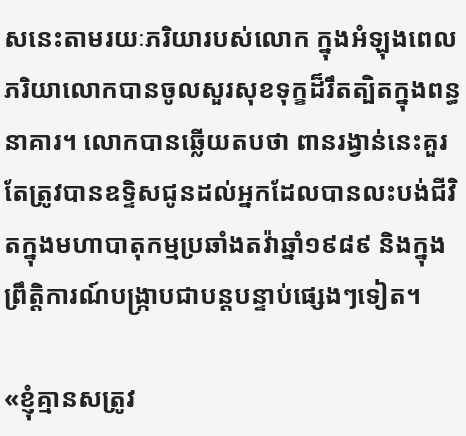សនេះតាមរយៈភរិយារបស់លោក ក្នុងអំឡុងពេលភរិយាលោកបានចូលសួរសុខទុក្ខដ៏រឹតត្បិតក្នុងពន្ធនាគារ។ លោកបានឆ្លើយតបថា ពានរង្វាន់នេះគួរតែត្រូវបានឧទ្ទិសជូនដល់អ្នកដែលបានលះបង់ជីវិតក្នុងមហាបាតុកម្មប្រឆាំងតវ៉ាឆ្នាំ១៩៨៩ និងក្នុងព្រឹត្តិការណ៍បង្ក្រាបជាបន្តបន្ទាប់ផ្សេងៗទៀត។

«ខ្ញុំគ្មានសត្រូវ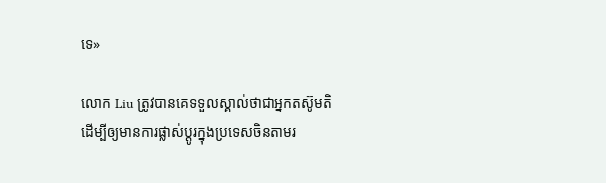ទេ‍»

លោក Liu ត្រូវបានគេទទួលស្គាល់ថាជាអ្នកតស៊ូមតិ ដើម្បីឲ្យមានការផ្លាស់ប្តូរក្នុងប្រទេសចិនតាមរ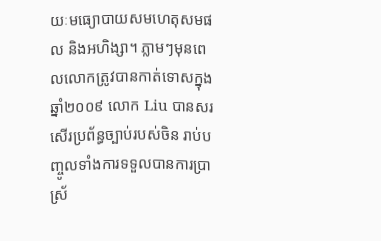យៈមធ្យោបាយសមហេតុសមផល និងអហិង្សា។ ភ្លាមៗមុនពេលលោកត្រូវបានកាត់ទោសក្នុងឆ្នាំ២០០៩ លោក Liu បានសរសើរប្រព័ន្ធច្បាប់របស់ចិន រាប់បញ្ចូលទាំងការទទួលបានការប្រាស្រ័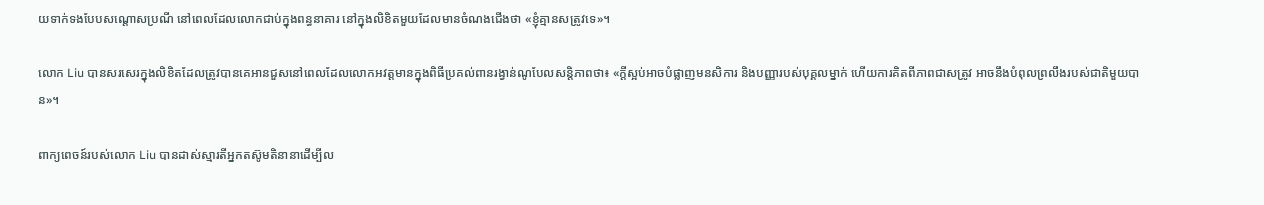យទាក់ទងបែបសណ្តោសប្រណី នៅពេលដែលលោកជាប់ក្នុងពន្ធនាគារ នៅក្នុងលិខិតមួយដែលមានចំណងជើងថា «ខ្ញុំគ្មានសត្រូវទេ‍»។

លោក Liu បានសរសេរក្នុងលិខិតដែលត្រូវបានគេអានជួសនៅពេលដែលលោកអវត្តមានក្នុងពិធីប្រគល់ពានរង្វាន់ណូបែលសន្តិភាពថា៖ «ក្តីស្អប់អាចបំផ្លាញមនសិការ និងបញ្ញារបស់បុគ្គលម្នាក់ ហើយការគិតពីភាពជាសត្រូវ អាចនឹងបំពុលព្រលឹងរបស់ជាតិមួយបាន‍»។

ពាក្យពេចន៍របស់លោក Liu បានដាស់ស្មារតីអ្នកតស៊ូមតិនានាដើម្បីល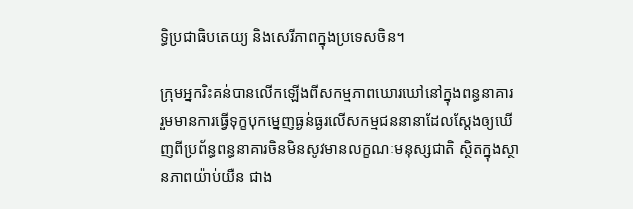ទ្ធិប្រជាធិបតេយ្យ និងសេរីភាពក្នុងប្រទេសចិន។

ក្រុមអ្នករិះគន់បានលើកឡើងពីសកម្មភាពឃោរឃៅនៅក្នុងពន្ធនាគារ រួមមានការធ្វើទុក្ខបុកម្នេញធ្ងន់ធ្ងរលើសកម្មជននានាដែលស្តែងឲ្យឃើញពីប្រព័ន្ធពន្ធនាគារចិនមិនសូវមានលក្ខណៈមនុស្សជាតិ ស្ថិតក្នុងស្ថានភាពយ៉ាប់យឺន ជាង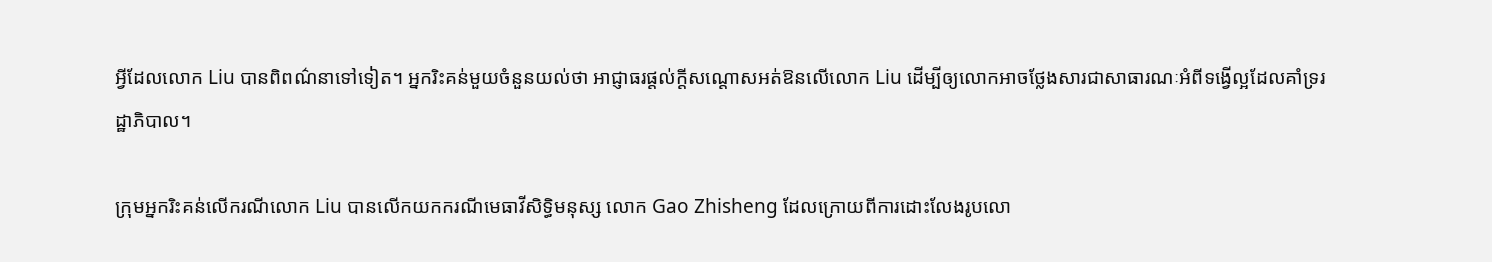អ្វីដែលលោក Liu បានពិពណ៌នាទៅទៀត។ អ្នករិះគន់មួយចំនួនយល់ថា អាជ្ញាធរផ្តល់ក្តីសណ្តោសអត់ឱនលើលោក Liu ដើម្បីឲ្យលោកអាចថ្លែងសារជាសាធារណៈអំពីទង្វើល្អដែលគាំទ្ររដ្ឋាភិបាល។

ក្រុមអ្នករិះគន់លើករណីលោក Liu បានលើកយកករណីមេធាវីសិទ្ធិមនុស្ស លោក Gao Zhisheng ដែលក្រោយពីការដោះលែងរូបលោ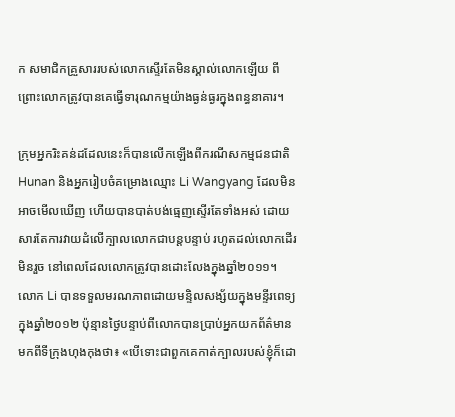ក សមាជិកគ្រួសាររបស់លោកស្ទើរតែមិនស្គាល់លោកឡើយ ពីព្រោះលោកត្រូវបានគេធ្វើទារុណកម្មយ៉ាងធ្ងន់ធ្ងរក្នុងពន្ធនាគារ។

ក្រុមអ្នករិះគន់ដដែលនេះក៏បានលើកឡើងពីករណីសកម្មជនជាតិ Hunan និងអ្នករៀបចំគម្រោងឈ្មោះ Li Wangyang ដែលមិនអាចមើលឃើញ ហើយបានបាត់បង់ធ្មេញស្ទើរតែទាំងអស់ ដោយសារតែការវាយដំលើក្បាលលោកជាបន្តបន្ទាប់ រហូតដល់លោកដើរមិនរួច នៅពេលដែលលោកត្រូវបានដោះលែងក្នុងឆ្នាំ២០១១។ លោក Li បានទទួលមរណភាពដោយមន្ទិលសង្ស័យក្នុងមន្ទីរពេទ្យក្នុងឆ្នាំ២០១២ ប៉ុន្មានថ្ងៃបន្ទាប់ពីលោកបានប្រាប់អ្នកយកព័ត៌មានមកពីទីក្រុងហុងកុងថា៖ «បើទោះជាពួកគេកាត់ក្បាលរបស់ខ្ញុំក៏ដោ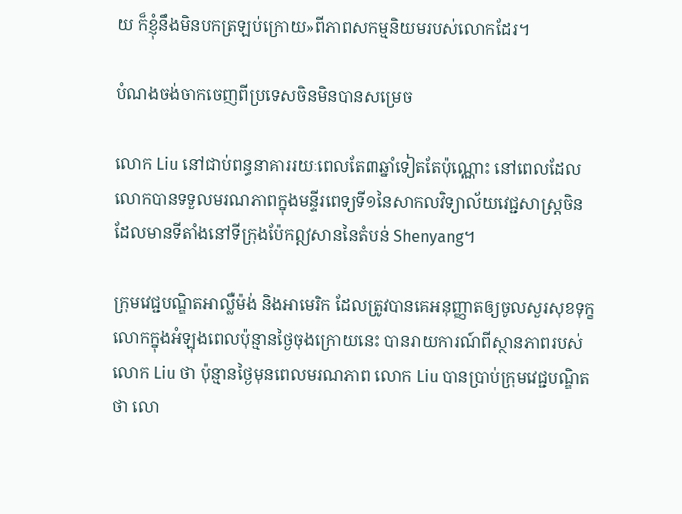យ ក៏ខ្ញុំនឹងមិនបកត្រឡប់ក្រោយ‍»ពីភាពសកម្មនិយមរបស់លោកដែរ។

បំណងចង់ចាកចេញពីប្រទេសចិនមិនបានសម្រេច

លោក Liu នៅជាប់ពន្ធនាគាររយៈពេលតែ៣ឆ្នាំទៀតតែប៉ុណ្ណោះ នៅពេលដែលលោកបានទទួលមរណភាពក្នុងមន្ទីរពេទ្យទី១នៃសាកលវិទ្យាល័យវេជ្ជសាស្រ្តចិន ដែលមានទីតាំងនៅទីក្រុងប៉ែកឦសាននៃតំបន់ Shenyang។

ក្រុមវេជ្ជបណ្ឌិតអាល្លឺម៉ង់ និងអាមេរិក ដែលត្រូវបានគេអនុញ្ញាតឲ្យចូលសួរសុខទុក្ខលោកក្នុងអំឡុងពេលប៉ុន្មានថ្ងៃចុងក្រោយនេះ បានរាយការណ៍ពីស្ថានភាពរបស់លោក Liu ថា ប៉ុន្មានថ្ងៃមុនពេលមរណភាព លោក Liu បានប្រាប់ក្រុមវេជ្ជបណ្ឌិតថា លោ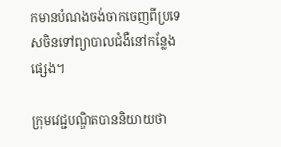កមានបំណងចង់ចាកចេញពីប្រទេសចិនទៅព្យាបាលជំងឺនៅកន្លែងផ្សេង។

ក្រុមវេជ្ជបណ្ឌិតបាននិយាយថា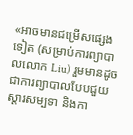«អាចមានជម្រើសផ្សេងទៀត (សម្រាប់ការព្យាបាលលោក Liu) រួមមានដូចជាការព្យាបាលបែបជួយស្តារសម្បទា និងកា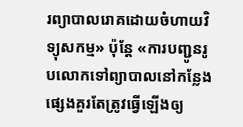រព្យាបាលរោគដោយចំហាយវិទ្យុសកម្ម‍» ប៉ុន្តែ ‍«ការបញ្ជូនរូបលោកទៅព្យាបាលនៅកន្លែងផ្សេងគួរតែត្រូវធ្វើឡើងឲ្យ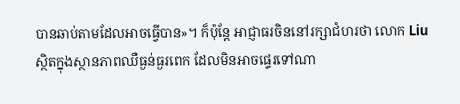បានឆាប់តាមដែលអាចធ្វើបាន‍»។ ក៏ប៉ុន្តែ អាជ្ញាធរចិននៅរក្សាជំហរថា លោក Liu ស្ថិតក្នុងស្ថានភាពឈឺធ្ងន់ធ្ងរពេក ដែលមិនអាចផ្ទេរទៅណា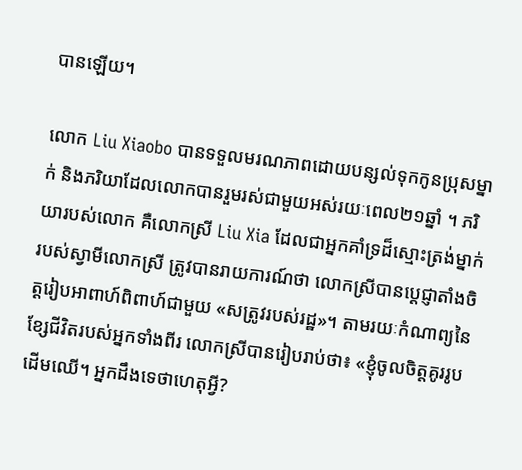បានឡើយ។

លោក Liu Xiaobo បានទទួលមរណភាពដោយបន្សល់ទុកកូនប្រុសម្នាក់ និងភរិយាដែលលោកបានរួមរស់ជាមួយអស់រយៈពេល២១ឆ្នាំ ។ ភរិយារបស់លោក គឺលោកស្រី Liu Xia ដែលជាអ្នកគាំទ្រដ៏ស្មោះត្រង់ម្នាក់របស់ស្វាមីលោកស្រី ត្រូវបានរាយការណ៍ថា លោកស្រីបានប្តេជ្ញាតាំងចិត្តរៀបអាពាហ៍ពិពាហ៍ជាមួយ «សត្រូវរបស់រដ្ឋ‍»។ តាមរយៈកំណាព្យនៃខ្សែជីវិតរបស់អ្នកទាំងពីរ លោកស្រីបានរៀបរាប់ថា៖ «ខ្ញុំចូលចិត្តគូររូបដើមឈើ។ អ្នកដឹងទេថាហេតុអ្វី?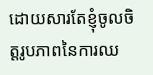ដោយសារតែខ្ញុំចូលចិត្តរូបភាពនៃការឈ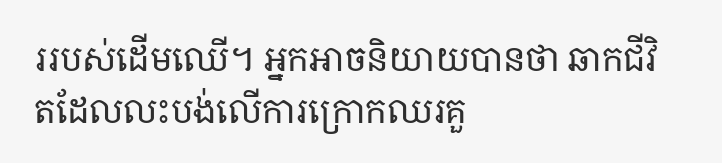ររបស់ដើមឈើ។ អ្នកអាចនិយាយបានថា ឆាកជីវិតដែលលះបង់លើការក្រោកឈរគួ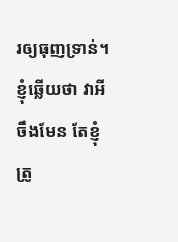រឲ្យធុញទ្រាន់។ ខ្ញុំឆ្លើយថា វាអីចឹងមែន តែខ្ញុំត្រូ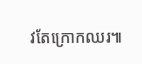វតែក្រោកឈរ៕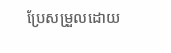ប្រែសម្រួលដោយ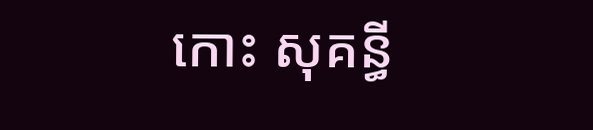កោះ សុគន្ធី